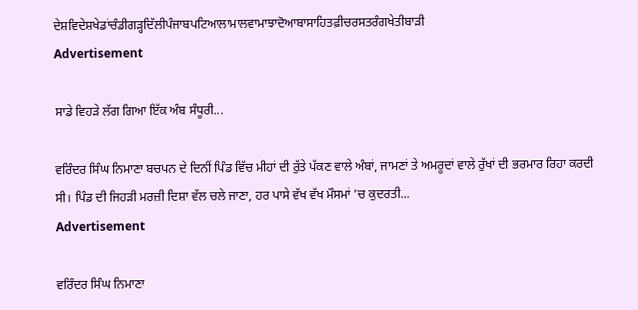ਦੇਸ਼ਵਿਦੇਸ਼ਖੇਡਾਂਚੰਡੀਗੜ੍ਹਦਿੱਲੀਪੰਜਾਬਪਟਿਆਲਾਮਾਲਵਾਮਾਝਾਦੋਆਬਾਸਾਹਿਤਫ਼ੀਚਰਸਤਰੰਗਖੇਤੀਬਾੜੀ
Advertisement

ਸਾਡੇ ਵਿਹੜੇ ਲੱਗ ਗਿਆ ਇੱਕ ਅੰਬ ਸੰਧੂਰੀ...

ਵਰਿੰਦਰ ਸਿੰਘ ਨਿਮਾਣਾ ਬਚਪਨ ਦੇ ਦਿਨੀਂ ਪਿੰਡ ਵਿੱਚ ਮੀਹਾਂ ਦੀ ਰੁੱਤੇ ਪੱਕਣ ਵਾਲੇ ਅੰਬਾਂ, ਜਾਮਣਾਂ ਤੇ ਅਮਰੂਦਾਂ ਵਾਲੇ ਰੁੱਖਾਂ ਦੀ ਭਰਮਾਰ ਰਿਹਾ ਕਰਦੀ ਸੀ। ਪਿੰਡ ਦੀ ਜਿਹੜੀ ਮਰਜ਼ੀ ਦਿਸ਼ਾ ਵੱਲ ਚਲੇ ਜਾਣਾ, ਹਰ ਪਾਸੇ ਵੱਖ ਵੱਖ ਮੌਸਮਾਂ ’ਚ ਕੁਦਰਤੀ...
Advertisement

ਵਰਿੰਦਰ ਸਿੰਘ ਨਿਮਾਣਾ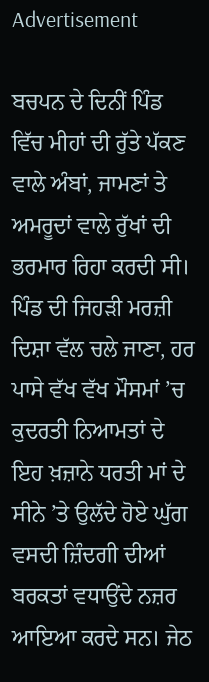Advertisement

ਬਚਪਨ ਦੇ ਦਿਨੀਂ ਪਿੰਡ ਵਿੱਚ ਮੀਹਾਂ ਦੀ ਰੁੱਤੇ ਪੱਕਣ ਵਾਲੇ ਅੰਬਾਂ, ਜਾਮਣਾਂ ਤੇ ਅਮਰੂਦਾਂ ਵਾਲੇ ਰੁੱਖਾਂ ਦੀ ਭਰਮਾਰ ਰਿਹਾ ਕਰਦੀ ਸੀ। ਪਿੰਡ ਦੀ ਜਿਹੜੀ ਮਰਜ਼ੀ ਦਿਸ਼ਾ ਵੱਲ ਚਲੇ ਜਾਣਾ, ਹਰ ਪਾਸੇ ਵੱਖ ਵੱਖ ਮੌਸਮਾਂ ’ਚ ਕੁਦਰਤੀ ਨਿਆਮਤਾਂ ਦੇ ਇਹ ਖ਼ਜ਼ਾਨੇ ਧਰਤੀ ਮਾਂ ਦੇ ਸੀਨੇ ’ਤੇ ਉਲੱਦੇ ਹੋਏ ਘੁੱਗ ਵਸਦੀ ਜ਼ਿੰਦਗੀ ਦੀਆਂ ਬਰਕਤਾਂ ਵਧਾਉਂਦੇ ਨਜ਼ਰ ਆਇਆ ਕਰਦੇ ਸਨ। ਜੇਠ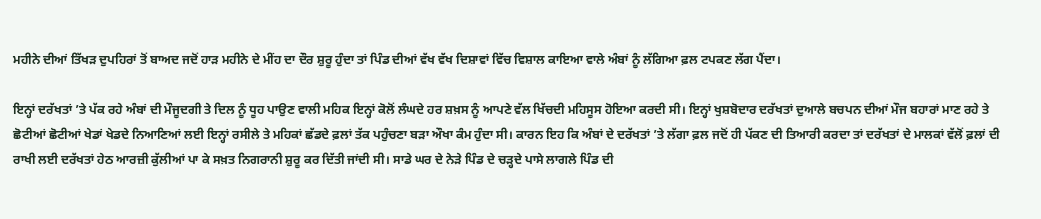ਮਹੀਨੇ ਦੀਆਂ ਤਿੱਖੜ ਦੁਪਹਿਰਾਂ ਤੋਂ ਬਾਅਦ ਜਦੋਂ ਹਾੜ ਮਹੀਨੇ ਦੇ ਮੀਂਹ ਦਾ ਦੌਰ ਸ਼ੁਰੂ ਹੁੰਦਾ ਤਾਂ ਪਿੰਡ ਦੀਆਂ ਵੱਖ ਵੱਖ ਦਿਸ਼ਾਵਾਂ ਵਿੱਚ ਵਿਸ਼ਾਲ ਕਾਇਆ ਵਾਲੇ ਅੰਬਾਂ ਨੂੰ ਲੱਗਿਆ ਫ਼ਲ ਟਪਕਣ ਲੱਗ ਪੈਂਦਾ।

ਇਨ੍ਹਾਂ ਦਰੱਖਤਾਂ ’ਤੇ ਪੱਕ ਰਹੇ ਅੰਬਾਂ ਦੀ ਮੌਜੂਦਗੀ ਤੇ ਦਿਲ ਨੂੰ ਧੂਹ ਪਾਉਣ ਵਾਲੀ ਮਹਿਕ ਇਨ੍ਹਾਂ ਕੋਲੋਂ ਲੰਘਦੇ ਹਰ ਸ਼ਖ਼ਸ ਨੂੰ ਆਪਣੇ ਵੱਲ ਖਿੱਚਦੀ ਮਹਿਸੂਸ ਹੋਇਆ ਕਰਦੀ ਸੀ। ਇਨ੍ਹਾਂ ਖੁਸ਼ਬੋਦਾਰ ਦਰੱਖਤਾਂ ਦੁਆਲੇ ਬਚਪਨ ਦੀਆਂ ਮੌਜ ਬਹਾਰਾਂ ਮਾਣ ਰਹੇ ਤੇ ਛੋਟੀਆਂ ਛੋਟੀਆਂ ਖੇਡਾਂ ਖੇਡਦੇ ਨਿਆਣਿਆਂ ਲਈ ਇਨ੍ਹਾਂ ਰਸੀਲੇ ਤੇ ਮਹਿਕਾਂ ਛੱਡਦੇ ਫ਼ਲਾਂ ਤੱਕ ਪਹੁੰਚਣਾ ਬੜਾ ਔਖਾ ਕੰਮ ਹੁੰਦਾ ਸੀ। ਕਾਰਨ ਇਹ ਕਿ ਅੰਬਾਂ ਦੇ ਦਰੱਖਤਾਂ ’ਤੇ ਲੱਗਾ ਫ਼ਲ ਜਦੋਂ ਹੀ ਪੱਕਣ ਦੀ ਤਿਆਰੀ ਕਰਦਾ ਤਾਂ ਦਰੱਖਤਾਂ ਦੇ ਮਾਲਕਾਂ ਵੱਲੋਂ ਫ਼ਲਾਂ ਦੀ ਰਾਖੀ ਲਈ ਦਰੱਖਤਾਂ ਹੇਠ ਆਰਜ਼ੀ ਕੁੱਲੀਆਂ ਪਾ ਕੇ ਸਖ਼ਤ ਨਿਗਰਾਨੀ ਸ਼ੁਰੂ ਕਰ ਦਿੱਤੀ ਜਾਂਦੀ ਸੀ। ਸਾਡੇ ਘਰ ਦੇ ਨੇੜੇ ਪਿੰਡ ਦੇ ਚੜ੍ਹਦੇ ਪਾਸੇ ਲਾਗਲੇ ਪਿੰਡ ਦੀ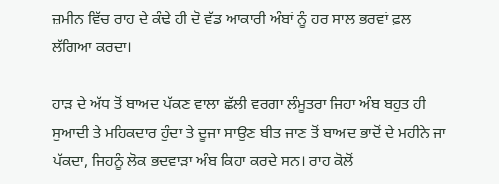ਜ਼ਮੀਨ ਵਿੱਚ ਰਾਹ ਦੇ ਕੰਢੇ ਹੀ ਦੋ ਵੱਡ ਆਕਾਰੀ ਅੰਬਾਂ ਨੂੰ ਹਰ ਸਾਲ ਭਰਵਾਂ ਫ਼ਲ ਲੱਗਿਆ ਕਰਦਾ।

ਹਾੜ ਦੇ ਅੱਧ ਤੋਂ ਬਾਅਦ ਪੱਕਣ ਵਾਲਾ ਛੱਲੀ ਵਰਗਾ ਲੰਮੂਤਰਾ ਜਿਹਾ ਅੰਬ ਬਹੁਤ ਹੀ ਸੁਆਦੀ ਤੇ ਮਹਿਕਦਾਰ ਹੁੰਦਾ ਤੇ ਦੂਜਾ ਸਾਉਣ ਬੀਤ ਜਾਣ ਤੋਂ ਬਾਅਦ ਭਾਦੋਂ ਦੇ ਮਹੀਨੇ ਜਾ ਪੱਕਦਾ, ਜਿਹਨੂੰ ਲੋਕ ਭਦਵਾੜਾ ਅੰਬ ਕਿਹਾ ਕਰਦੇ ਸਨ। ਰਾਹ ਕੋਲੋਂ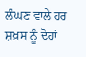ਲੰਘਣ ਵਾਲੇ ਹਰ ਸ਼ਖ਼ਸ ਨੂੰ ਦੋਹਾਂ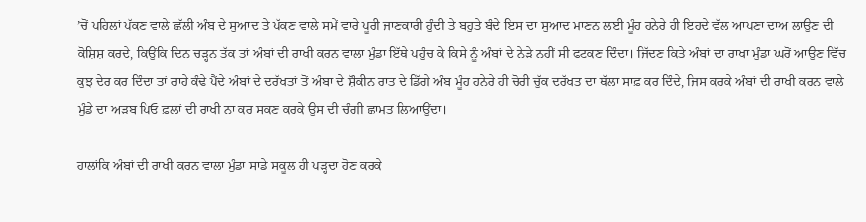’ਚੋਂ ਪਹਿਲਾਂ ਪੱਕਣ ਵਾਲੇ ਛੱਲੀ ਅੰਬ ਦੇ ਸੁਆਦ ਤੇ ਪੱਕਣ ਵਾਲੇ ਸਮੇਂ ਵਾਰੇ ਪੂਰੀ ਜਾਣਕਾਰੀ ਹੁੰਦੀ ਤੇ ਬਹੁਤੇ ਬੰਦੇ ਇਸ ਦਾ ਸੁਆਦ ਮਾਣਨ ਲਈ ਮੂੰਹ ਹਨੇਰੇ ਹੀ ਇਹਦੇ ਵੱਲ ਆਪਣਾ ਦਾਅ ਲਾਉਣ ਦੀ ਕੋਸ਼ਿਸ਼ ਕਰਦੇ, ਕਿਉਂਕਿ ਦਿਨ ਚੜ੍ਹਨ ਤੱਕ ਤਾਂ ਅੰਬਾਂ ਦੀ ਰਾਖੀ ਕਰਨ ਵਾਲਾ ਮੁੰਡਾ ਇੱਥੇ ਪਹੁੰਚ ਕੇ ਕਿਸੇ ਨੂੰ ਅੰਬਾਂ ਦੇ ਨੇੜੇ ਨਹੀਂ ਸੀ ਫਟਕਣ ਦਿੰਦਾ। ਜਿੱਦਣ ਕਿਤੇ ਅੰਬਾਂ ਦਾ ਰਾਖਾ ਮੁੰਡਾ ਘਰੋਂ ਆਉਣ ਵਿੱਚ ਕੁਝ ਦੇਰ ਕਰ ਦਿੰਦਾ ਤਾਂ ਰਾਹੇ ਕੰਢੇ ਪੈਂਦੇ ਅੰਬਾਂ ਦੇ ਦਰੱਖਤਾਂ ਤੋਂ ਅੰਬਾ ਦੇ ਸ਼ੌਕੀਨ ਰਾਤ ਦੇ ਡਿੱਗੇ ਅੰਬ ਮੂੰਹ ਹਨੇਰੇ ਹੀ ਚੋਰੀ ਚੁੱਕ ਦਰੱਖਤ ਦਾ ਥੱਲਾ ਸਾਫ਼ ਕਰ ਦਿੰਦੇ, ਜਿਸ ਕਰਕੇ ਅੰਬਾਂ ਦੀ ਰਾਖੀ ਕਰਨ ਵਾਲੇ ਮੁੰਡੇ ਦਾ ਅੜਬ ਪਿਓ ਫ਼ਲਾਂ ਦੀ ਰਾਖੀ ਨਾ ਕਰ ਸਕਣ ਕਰਕੇ ਉਸ ਦੀ ਚੰਗੀ ਛਾਮਤ ਲਿਆਉਂਦਾ।

ਹਾਲਾਂਕਿ ਅੰਬਾਂ ਦੀ ਰਾਖੀ ਕਰਨ ਵਾਲਾ ਮੁੰਡਾ ਸਾਡੇ ਸਕੂਲ ਹੀ ਪੜ੍ਹਦਾ ਹੋਣ ਕਰਕੇ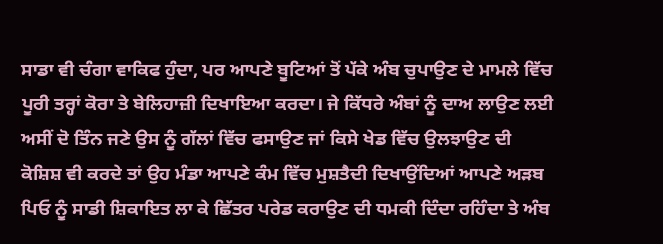ਸਾਡਾ ਵੀ ਚੰਗਾ ਵਾਕਿਫ ਹੁੰਦਾ, ਪਰ ਆਪਣੇ ਬੂਟਿਆਂ ਤੋਂ ਪੱਕੇ ਅੰਬ ਚੁਪਾਉਣ ਦੇ ਮਾਮਲੇ ਵਿੱਚ ਪੂਰੀ ਤਰ੍ਹਾਂ ਕੋਰਾ ਤੇ ਬੇਲਿਹਾਜ਼ੀ ਦਿਖਾਇਆ ਕਰਦਾ। ਜੇ ਕਿੱਧਰੇ ਅੰਬਾਂ ਨੂੰ ਦਾਅ ਲਾਉਣ ਲਈ ਅਸੀਂ ਦੋ ਤਿੰਨ ਜਣੇ ਉਸ ਨੂੰ ਗੱਲਾਂ ਵਿੱਚ ਫਸਾਉਣ ਜਾਂ ਕਿਸੇ ਖੇਡ ਵਿੱਚ ਉਲਝਾਉਣ ਦੀ ਕੋਸ਼ਿਸ਼ ਵੀ ਕਰਦੇ ਤਾਂ ਉਹ ਮੰਡਾ ਆਪਣੇ ਕੰਮ ਵਿੱਚ ਮੁਸ਼ਤੈਦੀ ਦਿਖਾਉਂਦਿਆਂ ਆਪਣੇ ਅੜਬ ਪਿਓ ਨੂੰ ਸਾਡੀ ਸ਼ਿਕਾਇਤ ਲਾ ਕੇ ਛਿੱਤਰ ਪਰੇਡ ਕਰਾਉਣ ਦੀ ਧਮਕੀ ਦਿੰਦਾ ਰਹਿੰਦਾ ਤੇ ਅੰਬ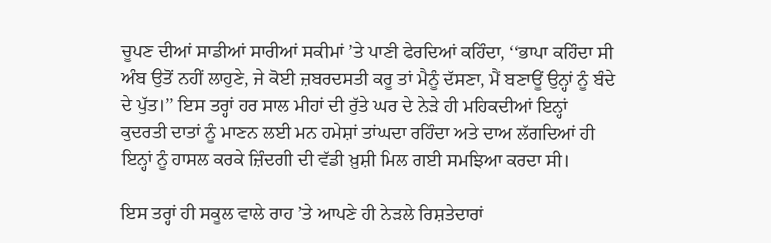ਚੂਪਣ ਦੀਆਂ ਸਾਡੀਆਂ ਸਾਰੀਆਂ ਸਕੀਮਾਂ ’ਤੇ ਪਾਣੀ ਫੇਰਦਿਆਂ ਕਹਿੰਦਾ, ‘‘ਭਾਪਾ ਕਹਿੰਦਾ ਸੀ ਅੰਬ ਉਤੋਂ ਨਹੀਂ ਲਾਹੁਣੇ, ਜੇ ਕੋਈ ਜ਼ਬਰਦਸਤੀ ਕਰੂ ਤਾਂ ਮੈਨੂੰ ਦੱਸਣਾ, ਮੈਂ ਬਣਾਊਂ ਉਨ੍ਹਾਂ ਨੂੰ ਬੰਦੇ ਦੇ ਪੁੱਤ।’’ ਇਸ ਤਰ੍ਹਾਂ ਹਰ ਸਾਲ ਮੀਹਾਂ ਦੀ ਰੁੱਤੇ ਘਰ ਦੇ ਨੇੜੇ ਹੀ ਮਹਿਕਦੀਆਂ ਇਨ੍ਹਾਂ ਕੁਦਰਤੀ ਦਾਤਾਂ ਨੂੰ ਮਾਣਨ ਲਈ ਮਨ ਹਮੇਸ਼ਾਂ ਤਾਂਘਦਾ ਰਹਿੰਦਾ ਅਤੇ ਦਾਅ ਲੱਗਦਿਆਂ ਹੀ ਇਨ੍ਹਾਂ ਨੂੰ ਹਾਸਲ ਕਰਕੇ ਜ਼ਿੰਦਗੀ ਦੀ ਵੱਡੀ ਖ਼ੁਸ਼ੀ ਮਿਲ ਗਈ ਸਮਝਿਆ ਕਰਦਾ ਸੀ।

ਇਸ ਤਰ੍ਹਾਂ ਹੀ ਸਕੂਲ ਵਾਲੇ ਰਾਹ ’ਤੇ ਆਪਣੇ ਹੀ ਨੇੜਲੇ ਰਿਸ਼ਤੇਦਾਰਾਂ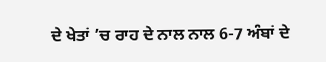ਦੇ ਖੇਤਾਂ ’ਚ ਰਾਹ ਦੇ ਨਾਲ ਨਾਲ 6-7 ਅੰਬਾਂ ਦੇ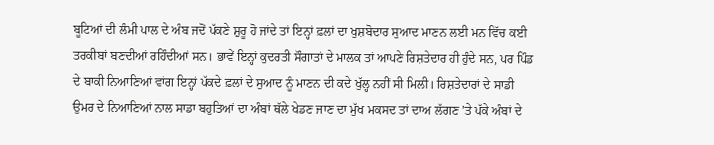ਬੂਟਿਆਂ ਦੀ ਲੰਮੀ ਪਾਲ ਦੇ ਅੰਬ ਜਦੋਂ ਪੱਕਣੇ ਸ਼ੁਰੂ ਹੋ ਜਾਂਦੇ ਤਾਂ ਇਨ੍ਹਾਂ ਫ਼ਲਾਂ ਦਾ ਖੁਸ਼ਬੋਦਾਰ ਸੁਆਦ ਮਾਣਨ ਲਈ ਮਨ ਵਿੱਚ ਕਈ ਤਰਕੀਬਾਂ ਬਣਦੀਆਂ ਰਹਿੰਦੀਆਂ ਸਨ। ਭਾਵੇਂ ਇਨ੍ਹਾਂ ਕੁਦਰਤੀ ਸੌਗਾਤਾਂ ਦੇ ਮਾਲਕ ਤਾਂ ਆਪਣੇ ਰਿਸ਼ਤੇਦਾਰ ਹੀ ਹੁੰਦੇ ਸਨ, ਪਰ ਪਿੰਡ ਦੇ ਬਾਕੀ ਨਿਆਣਿਆਂ ਵਾਂਗ ਇਨ੍ਹਾਂ ਪੱਕਦੇ ਫ਼ਲਾਂ ਦੇ ਸੁਆਦ ਨੂੰ ਮਾਣਨ ਦੀ ਕਦੇ ਖੁੱਲ੍ਹ ਨਹੀਂ ਸੀ ਮਿਲੀ। ਰਿਸ਼ਤੇਦਾਰਾਂ ਦੇ ਸਾਡੀ ਉਮਰ ਦੇ ਨਿਆਣਿਆਂ ਨਾਲ ਸਾਡਾ ਬਹੁਤਿਆਂ ਦਾ ਅੰਬਾਂ ਥੱਲੇ ਖੇਡਣ ਜਾਣ ਦਾ ਮੁੱਖ ਮਕਸਦ ਤਾਂ ਦਾਅ ਲੱਗਣ ’ਤੇ ਪੱਕੇ ਅੰਬਾਂ ਦੇ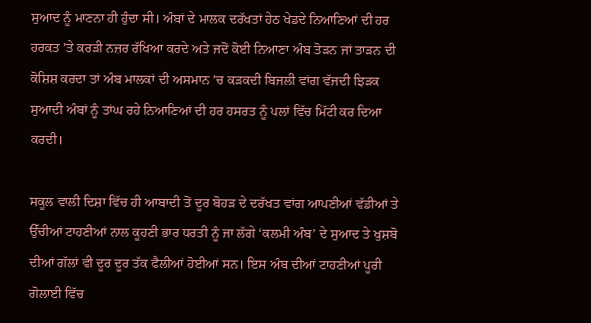ਸੁਆਦ ਨੂੰ ਮਾਣਨਾ ਹੀ ਹੁੰਦਾ ਸੀ। ਅੰਬਾਂ ਦੇ ਮਾਲਕ ਦਰੱਖਤਾਂ ਹੇਠ ਖੇਡਦੇ ਨਿਆਣਿਆਂ ਦੀ ਹਰ ਹਰਕਤ ’ਤੇ ਕਰੜੀ ਨਜ਼ਰ ਰੱਖਿਆ ਕਰਦੇ ਅਤੇ ਜਦੋਂ ਕੋਈ ਨਿਆਣਾ ਅੰਬ ਤੋੜਨ ਜਾਂ ਤਾੜਨ ਦੀ ਕੋਸ਼ਿਸ਼ ਕਰਦਾ ਤਾਂ ਅੰਬ ਮਾਲਕਾਂ ਦੀ ਅਸਮਾਨ ’ਚ ਕੜਕਦੀ ਬਿਜਲੀ ਵਾਂਗ ਵੱਜਦੀ ਝਿੜਕ ਸੁਆਦੀ ਅੰਬਾਂ ਨੂੰ ਤਾਂਘ ਰਹੇ ਨਿਆਣਿਆਂ ਦੀ ਹਰ ਹਸਰਤ ਨੂੰ ਪਲਾਂ ਵਿੱਚ ਮਿੱਟੀ ਕਰ ਦਿਆ ਕਰਦੀ।

ਸਕੂਲ ਵਾਲੀ ਦਿਸ਼ਾ ਵਿੱਚ ਹੀ ਆਬਾਦੀ ਤੋਂ ਦੂਰ ਬੋਹੜ ਦੇ ਦਰੱਖਤ ਵਾਂਗ ਆਪਣੀਆਂ ਵੱਡੀਆਂ ਤੇ ਉੱਚੀਆਂ ਟਾਹਣੀਆਂ ਨਾਲ ਕੂਹਣੀ ਭਾਰ ਧਰਤੀ ਨੂੰ ਜਾ ਲੱਗੇ ‘ਕਲਮੀ ਅੰਬ’ ਦੇ ਸੁਆਦ ਤੇ ਖੁਸ਼ਬੋ ਦੀਆਂ ਗੱਲਾਂ ਵੀ ਦੂਰ ਦੂਰ ਤੱਕ ਫੈਲੀਆਂ ਹੋਈਆਂ ਸਨ। ਇਸ ਅੰਬ ਦੀਆਂ ਟਾਹਣੀਆਂ ਪੂਰੀ ਗੋਲਾਈ ਵਿੱਚ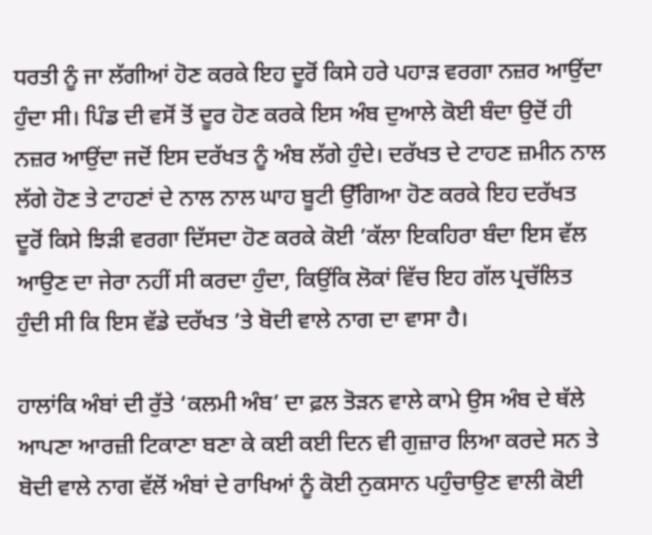ਧਰਤੀ ਨੂੰ ਜਾ ਲੱਗੀਆਂ ਹੋਣ ਕਰਕੇ ਇਹ ਦੂਰੋਂ ਕਿਸੇ ਹਰੇ ਪਹਾੜ ਵਰਗਾ ਨਜ਼ਰ ਆਉਂਦਾ ਹੁੰਦਾ ਸੀ। ਪਿੰਡ ਦੀ ਵਸੋਂ ਤੋਂ ਦੂਰ ਹੋਣ ਕਰਕੇ ਇਸ ਅੰਬ ਦੁਆਲੇ ਕੋਈ ਬੰਦਾ ਉਦੋਂ ਹੀ ਨਜ਼ਰ ਆਉਂਦਾ ਜਦੋਂ ਇਸ ਦਰੱਖਤ ਨੂੰ ਅੰਬ ਲੱਗੇ ਹੁੰਦੇ। ਦਰੱਖਤ ਦੇ ਟਾਹਣ ਜ਼ਮੀਨ ਨਾਲ ਲੱਗੇ ਹੋਣ ਤੇ ਟਾਹਣਾਂ ਦੇ ਨਾਲ ਨਾਲ ਘਾਹ ਬੂਟੀ ਉੱਗਿਆ ਹੋਣ ਕਰਕੇ ਇਹ ਦਰੱਖਤ ਦੂਰੋਂ ਕਿਸੇ ਝਿੜੀ ਵਰਗਾ ਦਿੱਸਦਾ ਹੋਣ ਕਰਕੇ ਕੋਈ ’ਕੱਲਾ ਇਕਹਿਰਾ ਬੰਦਾ ਇਸ ਵੱਲ ਆਉਣ ਦਾ ਜੇਰਾ ਨਹੀਂ ਸੀ ਕਰਦਾ ਹੁੰਦਾ, ਕਿਉਂਕਿ ਲੋਕਾਂ ਵਿੱਚ ਇਹ ਗੱਲ ਪ੍ਰਚੱਲਿਤ ਹੁੰਦੀ ਸੀ ਕਿ ਇਸ ਵੱਡੇ ਦਰੱਖਤ ’ਤੇ ਬੋਦੀ ਵਾਲੇ ਨਾਗ ਦਾ ਵਾਸਾ ਹੈ।

ਹਾਲਾਂਕਿ ਅੰਬਾਂ ਦੀ ਰੁੱਤੇ ‘ਕਲਮੀ ਅੰਬ’ ਦਾ ਫ਼ਲ ਤੋੜਨ ਵਾਲੇ ਕਾਮੇ ਉਸ ਅੰਬ ਦੇ ਥੱਲੇ ਆਪਣਾ ਆਰਜ਼ੀ ਟਿਕਾਣਾ ਬਣਾ ਕੇ ਕਈ ਕਈ ਦਿਨ ਵੀ ਗੁਜ਼ਾਰ ਲਿਆ ਕਰਦੇ ਸਨ ਤੇ ਬੋਦੀ ਵਾਲੇ ਨਾਗ ਵੱਲੋਂ ਅੰਬਾਂ ਦੇ ਰਾਖਿਆਂ ਨੂੰ ਕੋਈ ਨੁਕਸਾਨ ਪਹੁੰਚਾਉਣ ਵਾਲੀ ਕੋਈ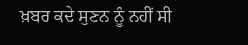ਖ਼ਬਰ ਕਦੇ ਸੁਣਨ ਨੂੰ ਨਹੀਂ ਸੀ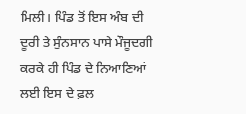ਮਿਲੀ। ਪਿੰਡ ਤੋਂ ਇਸ ਅੰਬ ਦੀ ਦੂਰੀ ਤੇ ਸੁੰਨਸਾਨ ਪਾਸੇ ਮੌਜੂਦਗੀ ਕਰਕੇ ਹੀ ਪਿੰਡ ਦੇ ਨਿਆਣਿਆਂ ਲਈ ਇਸ ਦੇ ਫ਼ਲ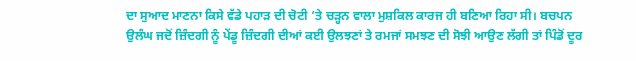ਦਾ ਸੁਆਦ ਮਾਣਨਾ ਕਿਸੇ ਵੱਡੇ ਪਹਾੜ ਦੀ ਚੋਟੀ ’ਤੇ ਚੜ੍ਹਨ ਵਾਲਾ ਮੁਸ਼ਕਿਲ ਕਾਰਜ ਹੀ ਬਣਿਆ ਰਿਹਾ ਸੀ। ਬਚਪਨ ਉਲੰਘ ਜਦੋਂ ਜ਼ਿੰਦਗੀ ਨੂੰ ਪੇਂਡੂ ਜ਼ਿੰਦਗੀ ਦੀਆਂ ਕਈ ਉਲਝਣਾਂ ਤੇ ਰਮਜਾਂ ਸਮਝਣ ਦੀ ਸੋਝੀ ਆਉਣ ਲੱਗੀ ਤਾਂ ਪਿੰਡੋਂ ਦੂਰ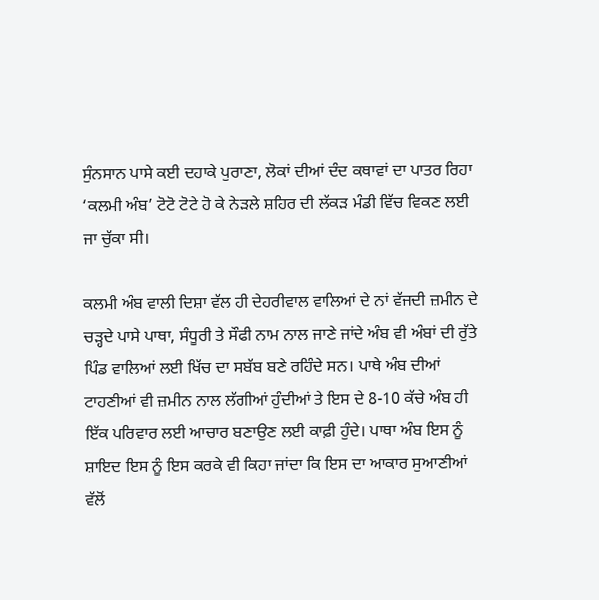ਸੁੰਨਸਾਨ ਪਾਸੇ ਕਈ ਦਹਾਕੇ ਪੁਰਾਣਾ, ਲੋਕਾਂ ਦੀਆਂ ਦੰਦ ਕਥਾਵਾਂ ਦਾ ਪਾਤਰ ਰਿਹਾ ‘ਕਲਮੀ ਅੰਬ’ ਟੋਟੋ ਟੋਟੇ ਹੋ ਕੇ ਨੇੜਲੇ ਸ਼ਹਿਰ ਦੀ ਲੱਕੜ ਮੰਡੀ ਵਿੱਚ ਵਿਕਣ ਲਈ ਜਾ ਚੁੱਕਾ ਸੀ।

ਕਲਮੀ ਅੰਬ ਵਾਲੀ ਦਿਸ਼ਾ ਵੱਲ ਹੀ ਦੇਹਰੀਵਾਲ ਵਾਲਿਆਂ ਦੇ ਨਾਂ ਵੱਜਦੀ ਜ਼ਮੀਨ ਦੇ ਚੜ੍ਹਦੇ ਪਾਸੇ ਪਾਥਾ, ਸੰਧੂਰੀ ਤੇ ਸੌਫੀ ਨਾਮ ਨਾਲ ਜਾਣੇ ਜਾਂਦੇ ਅੰਬ ਵੀ ਅੰਬਾਂ ਦੀ ਰੁੱਤੇ ਪਿੰਡ ਵਾਲਿਆਂ ਲਈ ਖਿੱਚ ਦਾ ਸਬੱਬ ਬਣੇ ਰਹਿੰਦੇ ਸਨ। ਪਾਥੇ ਅੰਬ ਦੀਆਂ ਟਾਹਣੀਆਂ ਵੀ ਜ਼ਮੀਨ ਨਾਲ ਲੱਗੀਆਂ ਹੁੰਦੀਆਂ ਤੇ ਇਸ ਦੇ 8-10 ਕੱਚੇ ਅੰਬ ਹੀ ਇੱਕ ਪਰਿਵਾਰ ਲਈ ਆਚਾਰ ਬਣਾਉਣ ਲਈ ਕਾਫ਼ੀ ਹੁੰਦੇ। ਪਾਥਾ ਅੰਬ ਇਸ ਨੂੰ ਸ਼ਾਇਦ ਇਸ ਨੂੰ ਇਸ ਕਰਕੇ ਵੀ ਕਿਹਾ ਜਾਂਦਾ ਕਿ ਇਸ ਦਾ ਆਕਾਰ ਸੁਆਣੀਆਂ ਵੱਲੋਂ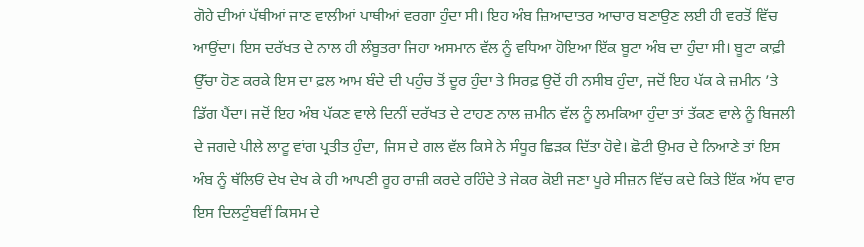ਗੋਹੇ ਦੀਆਂ ਪੱਥੀਆਂ ਜਾਣ ਵਾਲੀਆਂ ਪਾਥੀਆਂ ਵਰਗਾ ਹੁੰਦਾ ਸੀ। ਇਹ ਅੰਬ ਜ਼ਿਆਦਾਤਰ ਆਚਾਰ ਬਣਾਉਣ ਲਈ ਹੀ ਵਰਤੋਂ ਵਿੱਚ ਆਉਂਦਾ। ਇਸ ਦਰੱਖਤ ਦੇ ਨਾਲ ਹੀ ਲੰਬੂਤਰਾ ਜਿਹਾ ਅਸਮਾਨ ਵੱਲ ਨੂੰ ਵਧਿਆ ਹੋਇਆ ਇੱਕ ਬੂਟਾ ਅੰਬ ਦਾ ਹੁੰਦਾ ਸੀ। ਬੂਟਾ ਕਾਫ਼ੀ ਉੱਚਾ ਹੋਣ ਕਰਕੇ ਇਸ ਦਾ ਫ਼ਲ ਆਮ ਬੰਦੇ ਦੀ ਪਹੁੰਚ ਤੋਂ ਦੂਰ ਹੁੰਦਾ ਤੇ ਸਿਰਫ਼ ਉਦੋਂ ਹੀ ਨਸੀਬ ਹੁੰਦਾ, ਜਦੋਂ ਇਹ ਪੱਕ ਕੇ ਜ਼ਮੀਨ ’ਤੇ ਡਿੱਗ ਪੈਂਦਾ। ਜਦੋਂ ਇਹ ਅੰਬ ਪੱਕਣ ਵਾਲੇ ਦਿਨੀਂ ਦਰੱਖਤ ਦੇ ਟਾਹਣ ਨਾਲ ਜ਼ਮੀਨ ਵੱਲ ਨੂੰ ਲਮਕਿਆ ਹੁੰਦਾ ਤਾਂ ਤੱਕਣ ਵਾਲੇ ਨੂੰ ਬਿਜਲੀ ਦੇ ਜਗਦੇ ਪੀਲੇ ਲਾਟੂ ਵਾਂਗ ਪ੍ਰਤੀਤ ਹੁੰਦਾ, ਜਿਸ ਦੇ ਗਲ ਵੱਲ ਕਿਸੇ ਨੇ ਸੰਧੂਰ ਛਿੜਕ ਦਿੱਤਾ ਹੋਵੇ। ਛੋਟੀ ਉਮਰ ਦੇ ਨਿਆਣੇ ਤਾਂ ਇਸ ਅੰਬ ਨੂੰ ਥੱਲਿਓਂ ਦੇਖ ਦੇਖ ਕੇ ਹੀ ਆਪਣੀ ਰੂਹ ਰਾਜ਼ੀ ਕਰਦੇ ਰਹਿੰਦੇ ਤੇ ਜੇਕਰ ਕੋਈ ਜਣਾ ਪੂਰੇ ਸੀਜ਼ਨ ਵਿੱਚ ਕਦੇ ਕਿਤੇ ਇੱਕ ਅੱਧ ਵਾਰ ਇਸ ਦਿਲਟੁੰਬਵੀਂ ਕਿਸਮ ਦੇ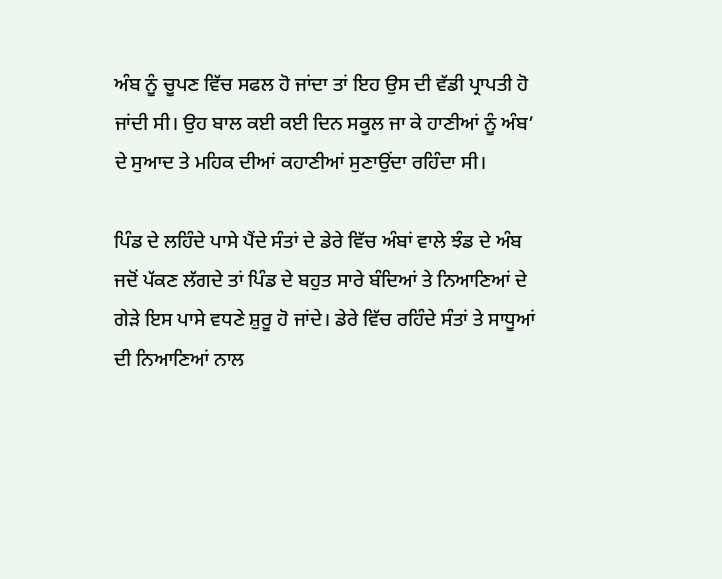ਅੰਬ ਨੂੰ ਚੂਪਣ ਵਿੱਚ ਸਫਲ ਹੋ ਜਾਂਦਾ ਤਾਂ ਇਹ ਉਸ ਦੀ ਵੱਡੀ ਪ੍ਰਾਪਤੀ ਹੋ ਜਾਂਦੀ ਸੀ। ਉਹ ਬਾਲ ਕਈ ਕਈ ਦਿਨ ਸਕੂਲ ਜਾ ਕੇ ਹਾਣੀਆਂ ਨੂੰ ਅੰਬ’ ਦੇ ਸੁਆਦ ਤੇ ਮਹਿਕ ਦੀਆਂ ਕਹਾਣੀਆਂ ਸੁਣਾਉਂਦਾ ਰਹਿੰਦਾ ਸੀ।

ਪਿੰਡ ਦੇ ਲਹਿੰਦੇ ਪਾਸੇ ਪੈਂਦੇ ਸੰਤਾਂ ਦੇ ਡੇਰੇ ਵਿੱਚ ਅੰਬਾਂ ਵਾਲੇ ਝੰਡ ਦੇ ਅੰਬ ਜਦੋਂ ਪੱਕਣ ਲੱਗਦੇ ਤਾਂ ਪਿੰਡ ਦੇ ਬਹੁਤ ਸਾਰੇ ਬੰਦਿਆਂ ਤੇ ਨਿਆਣਿਆਂ ਦੇ ਗੇੜੇ ਇਸ ਪਾਸੇ ਵਧਣੇ ਸ਼ੁਰੂ ਹੋ ਜਾਂਦੇ। ਡੇਰੇ ਵਿੱਚ ਰਹਿੰਦੇ ਸੰਤਾਂ ਤੇ ਸਾਧੂਆਂ ਦੀ ਨਿਆਣਿਆਂ ਨਾਲ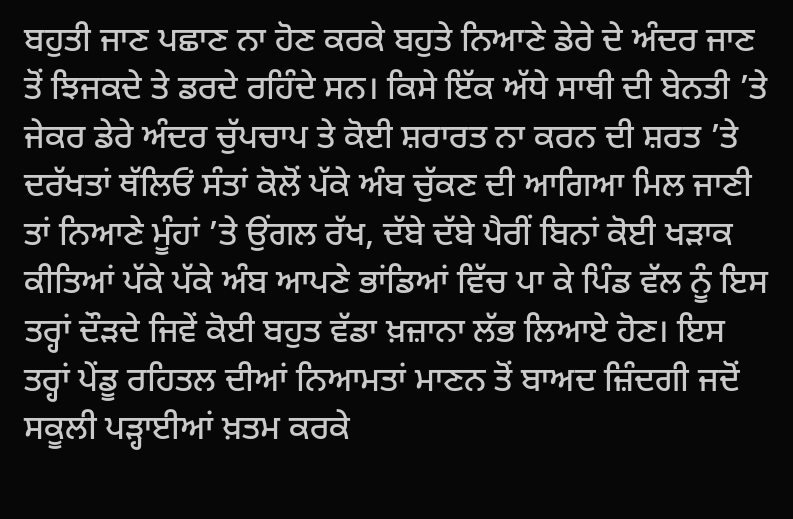ਬਹੁਤੀ ਜਾਣ ਪਛਾਣ ਨਾ ਹੋਣ ਕਰਕੇ ਬਹੁਤੇ ਨਿਆਣੇ ਡੇਰੇ ਦੇ ਅੰਦਰ ਜਾਣ ਤੋਂ ਝਿਜਕਦੇ ਤੇ ਡਰਦੇ ਰਹਿੰਦੇ ਸਨ। ਕਿਸੇ ਇੱਕ ਅੱਧੇ ਸਾਥੀ ਦੀ ਬੇਨਤੀ ’ਤੇ ਜੇਕਰ ਡੇਰੇ ਅੰਦਰ ਚੁੱਪਚਾਪ ਤੇ ਕੋਈ ਸ਼ਰਾਰਤ ਨਾ ਕਰਨ ਦੀ ਸ਼ਰਤ ’ਤੇ ਦਰੱਖਤਾਂ ਥੱਲਿਓਂ ਸੰਤਾਂ ਕੋਲੋਂ ਪੱਕੇ ਅੰਬ ਚੁੱਕਣ ਦੀ ਆਗਿਆ ਮਿਲ ਜਾਣੀ ਤਾਂ ਨਿਆਣੇ ਮੂੰਹਾਂ ’ਤੇ ਉਂਗਲ ਰੱਖ, ਦੱਬੇ ਦੱਬੇ ਪੈਰੀਂ ਬਿਨਾਂ ਕੋਈ ਖੜਾਕ ਕੀਤਿਆਂ ਪੱਕੇ ਪੱਕੇ ਅੰਬ ਆਪਣੇ ਭਾਂਡਿਆਂ ਵਿੱਚ ਪਾ ਕੇ ਪਿੰਡ ਵੱਲ ਨੂੰ ਇਸ ਤਰ੍ਹਾਂ ਦੌੜਦੇ ਜਿਵੇਂ ਕੋਈ ਬਹੁਤ ਵੱਡਾ ਖ਼ਜ਼ਾਨਾ ਲੱਭ ਲਿਆਏ ਹੋਣ। ਇਸ ਤਰ੍ਹਾਂ ਪੇਂਡੂ ਰਹਿਤਲ ਦੀਆਂ ਨਿਆਮਤਾਂ ਮਾਣਨ ਤੋਂ ਬਾਅਦ ਜ਼ਿੰਦਗੀ ਜਦੋਂ ਸਕੂਲੀ ਪੜ੍ਹਾਈਆਂ ਖ਼ਤਮ ਕਰਕੇ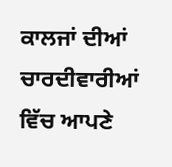ਕਾਲਜਾਂ ਦੀਆਂ ਚਾਰਦੀਵਾਰੀਆਂ ਵਿੱਚ ਆਪਣੇ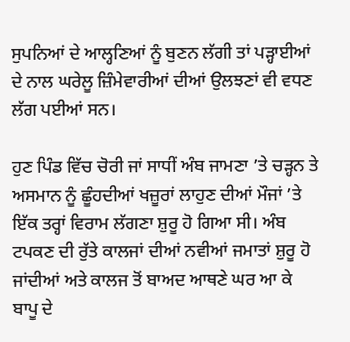ਸੁਪਨਿਆਂ ਦੇ ਆਲ੍ਹਣਿਆਂ ਨੂੰ ਬੁਣਨ ਲੱਗੀ ਤਾਂ ਪੜ੍ਹਾਈਆਂ ਦੇ ਨਾਲ ਘਰੇਲੂ ਜ਼ਿੰਮੇਵਾਰੀਆਂ ਦੀਆਂ ਉਲਝਣਾਂ ਵੀ ਵਧਣ ਲੱਗ ਪਈਆਂ ਸਨ।

ਹੁਣ ਪਿੰਡ ਵਿੱਚ ਚੋਰੀ ਜਾਂ ਸਾਧੀਂ ਅੰਬ ਜਾਮਣਾ ’ਤੇ ਚੜ੍ਹਨ ਤੇ ਅਸਮਾਨ ਨੂੰ ਛੂੰਹਦੀਆਂ ਖਜ਼ੂਰਾਂ ਲਾਹੁਣ ਦੀਆਂ ਮੌਜਾਂ ’ਤੇ ਇੱਕ ਤਰ੍ਹਾਂ ਵਿਰਾਮ ਲੱਗਣਾ ਸ਼ੁਰੂ ਹੋ ਗਿਆ ਸੀ। ਅੰਬ ਟਪਕਣ ਦੀ ਰੁੱਤੇ ਕਾਲਜਾਂ ਦੀਆਂ ਨਵੀਆਂ ਜਮਾਤਾਂ ਸ਼ੁਰੂ ਹੋ ਜਾਂਦੀਆਂ ਅਤੇ ਕਾਲਜ ਤੋਂ ਬਾਅਦ ਆਥਣੇ ਘਰ ਆ ਕੇ ਬਾਪੂ ਦੇ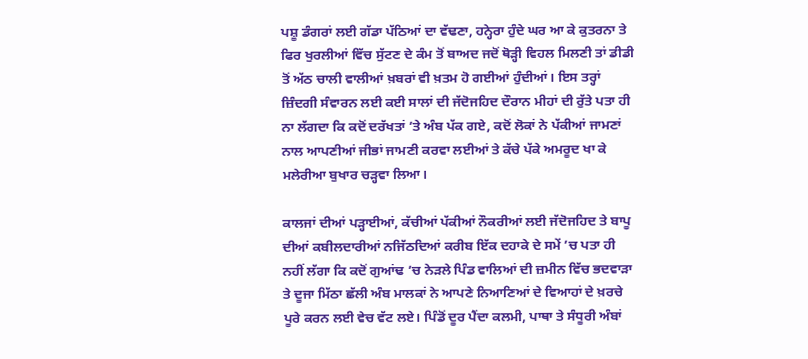ਪਸ਼ੂ ਡੰਗਰਾਂ ਲਈ ਗੱਡਾ ਪੱਠਿਆਂ ਦਾ ਵੱਢਣਾ, ਹਨ੍ਹੇਰਾ ਹੁੰਦੇ ਘਰ ਆ ਕੇ ਕੁਤਰਨਾ ਤੇ ਫਿਰ ਖੁਰਲੀਆਂ ਵਿੱਚ ਸੁੱਟਣ ਦੇ ਕੰਮ ਤੋਂ ਬਾਅਦ ਜਦੋਂ ਥੋੜ੍ਹੀ ਵਿਹਲ ਮਿਲਣੀ ਤਾਂ ਡੀਡੀ ਤੋਂ ਅੱਠ ਚਾਲੀ ਵਾਲੀਆਂ ਖ਼ਬਰਾਂ ਵੀ ਖ਼ਤਮ ਹੋ ਗਈਆਂ ਹੁੰਦੀਆਂ। ਇਸ ਤਰ੍ਹਾਂ ਜ਼ਿੰਦਗੀ ਸੰਵਾਰਨ ਲਈ ਕਈ ਸਾਲਾਂ ਦੀ ਜੱਦੋਜਹਿਦ ਦੌਰਾਨ ਮੀਹਾਂ ਦੀ ਰੁੱਤੇ ਪਤਾ ਹੀ ਨਾ ਲੱਗਦਾ ਕਿ ਕਦੋਂ ਦਰੱਖਤਾਂ ’ਤੇ ਅੰਬ ਪੱਕ ਗਏ, ਕਦੋਂ ਲੋਕਾਂ ਨੇ ਪੱਕੀਆਂ ਜਾਮਣਾਂ ਨਾਲ ਆਪਣੀਆਂ ਜੀਭਾਂ ਜਾਮਣੀ ਕਰਵਾ ਲਈਆਂ ਤੇ ਕੱਚੇ ਪੱਕੇ ਅਮਰੂਦ ਖਾ ਕੇ ਮਲੇਰੀਆ ਬੁਖਾਰ ਚੜ੍ਹਵਾ ਲਿਆ।

ਕਾਲਜਾਂ ਦੀਆਂ ਪੜ੍ਹਾਈਆਂ, ਕੱਚੀਆਂ ਪੱਕੀਆਂ ਨੌਕਰੀਆਂ ਲਈ ਜੱਦੋਜਹਿਦ ਤੇ ਬਾਪੂ ਦੀਆਂ ਕਬੀਲਦਾਰੀਆਂ ਨਜਿੱਠਦਿਆਂ ਕਰੀਬ ਇੱਕ ਦਹਾਕੇ ਦੇ ਸਮੇਂ ’ਚ ਪਤਾ ਹੀ ਨਹੀਂ ਲੱਗਾ ਕਿ ਕਦੋਂ ਗੁਆਂਢ ’ਚ ਨੇੜਲੇ ਪਿੰਡ ਵਾਲਿਆਂ ਦੀ ਜ਼ਮੀਨ ਵਿੱਚ ਭਦਵਾੜਾ ਤੇ ਦੂਜਾ ਮਿੱਠਾ ਛੱਲੀ ਅੰਬ ਮਾਲਕਾਂ ਨੇ ਆਪਣੇ ਨਿਆਣਿਆਂ ਦੇ ਵਿਆਹਾਂ ਦੇ ਖ਼ਰਚੇ ਪੂਰੇ ਕਰਨ ਲਈ ਵੇਚ ਵੱਟ ਲਏ। ਪਿੰਡੋਂ ਦੂਰ ਪੈਂਦਾ ਕਲਮੀ, ਪਾਥਾ ਤੇ ਸੰਧੂਰੀ ਅੰਬਾਂ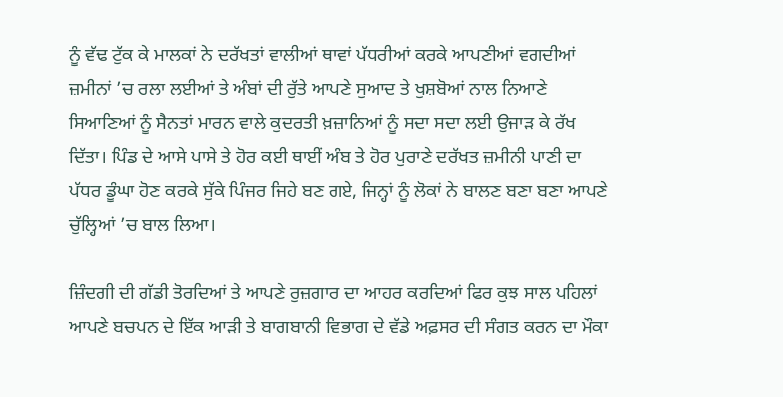ਨੂੰ ਵੱਢ ਟੁੱਕ ਕੇ ਮਾਲਕਾਂ ਨੇ ਦਰੱਖਤਾਂ ਵਾਲੀਆਂ ਥਾਵਾਂ ਪੱਧਰੀਆਂ ਕਰਕੇ ਆਪਣੀਆਂ ਵਗਦੀਆਂ ਜ਼ਮੀਨਾਂ ’ਚ ਰਲਾ ਲਈਆਂ ਤੇ ਅੰਬਾਂ ਦੀ ਰੁੱਤੇ ਆਪਣੇ ਸੁਆਦ ਤੇ ਖੁਸ਼ਬੋਆਂ ਨਾਲ ਨਿਆਣੇ ਸਿਆਣਿਆਂ ਨੂੰ ਸੈਨਤਾਂ ਮਾਰਨ ਵਾਲੇ ਕੁਦਰਤੀ ਖ਼ਜ਼ਾਨਿਆਂ ਨੂੰ ਸਦਾ ਸਦਾ ਲਈ ਉਜਾੜ ਕੇ ਰੱਖ ਦਿੱਤਾ। ਪਿੰਡ ਦੇ ਆਸੇ ਪਾਸੇ ਤੇ ਹੋਰ ਕਈ ਥਾਈਂ ਅੰਬ ਤੇ ਹੋਰ ਪੁਰਾਣੇ ਦਰੱਖਤ ਜ਼ਮੀਨੀ ਪਾਣੀ ਦਾ ਪੱਧਰ ਡੂੰਘਾ ਹੋਣ ਕਰਕੇ ਸੁੱਕੇ ਪਿੰਜਰ ਜਿਹੇ ਬਣ ਗਏ, ਜਿਨ੍ਹਾਂ ਨੂੰ ਲੋਕਾਂ ਨੇ ਬਾਲਣ ਬਣਾ ਬਣਾ ਆਪਣੇ ਚੁੱਲ੍ਹਿਆਂ ’ਚ ਬਾਲ ਲਿਆ।

ਜ਼ਿੰਦਗੀ ਦੀ ਗੱਡੀ ਤੋਰਦਿਆਂ ਤੇ ਆਪਣੇ ਰੁਜ਼ਗਾਰ ਦਾ ਆਹਰ ਕਰਦਿਆਂ ਫਿਰ ਕੁਝ ਸਾਲ ਪਹਿਲਾਂ ਆਪਣੇ ਬਚਪਨ ਦੇ ਇੱਕ ਆੜੀ ਤੇ ਬਾਗਬਾਨੀ ਵਿਭਾਗ ਦੇ ਵੱਡੇ ਅਫ਼ਸਰ ਦੀ ਸੰਗਤ ਕਰਨ ਦਾ ਮੌਕਾ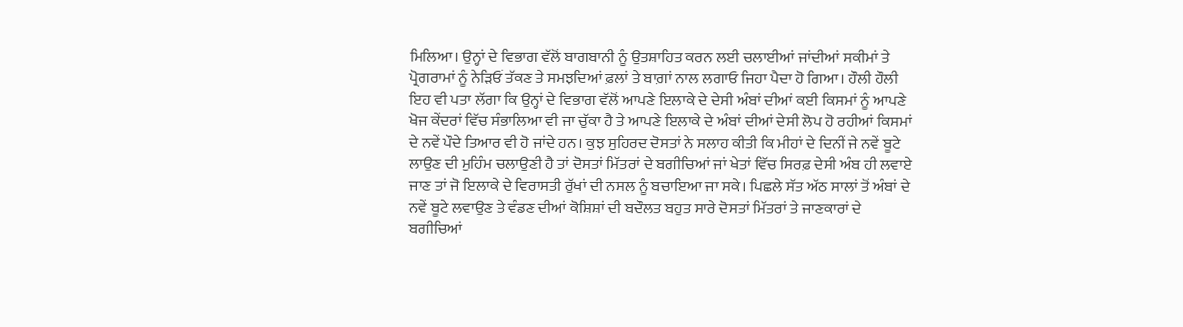ਮਿਲਿਆ। ਉਨ੍ਹਾਂ ਦੇ ਵਿਭਾਗ ਵੱਲੋਂ ਬਾਗਬਾਨੀ ਨੂੰ ਉਤਸ਼ਾਹਿਤ ਕਰਨ ਲਈ ਚਲਾਈਆਂ ਜਾਂਦੀਆਂ ਸਕੀਮਾਂ ਤੇ ਪ੍ਰੋਗਰਾਮਾਂ ਨੂੰ ਨੇੜਿਓਂ ਤੱਕਣ ਤੇ ਸਮਝਦਿਆਂ ਫ਼ਲਾਂ ਤੇ ਬਾਗ਼ਾਂ ਨਾਲ ਲਗਾਓ ਜਿਹਾ ਪੈਦਾ ਹੋ ਗਿਆ। ਹੌਲੀ ਹੌਲੀ ਇਹ ਵੀ ਪਤਾ ਲੱਗਾ ਕਿ ਉਨ੍ਹਾਂ ਦੇ ਵਿਭਾਗ ਵੱਲੋਂ ਆਪਣੇ ਇਲਾਕੇ ਦੇ ਦੇਸੀ ਅੰਬਾਂ ਦੀਆਂ ਕਈ ਕਿਸਮਾਂ ਨੂੰ ਆਪਣੇ ਖੋਜ ਕੇਂਦਰਾਂ ਵਿੱਚ ਸੰਭਾਲਿਆ ਵੀ ਜਾ ਚੁੱਕਾ ਹੈ ਤੇ ਆਪਣੇ ਇਲਾਕੇ ਦੇ ਅੰਬਾਂ ਦੀਆਂ ਦੇਸੀ ਲੋਪ ਹੋ ਰਹੀਆਂ ਕਿਸਮਾਂ ਦੇ ਨਵੇਂ ਪੌਦੇ ਤਿਆਰ ਵੀ ਹੋ ਜਾਂਦੇ ਹਨ। ਕੁਝ ਸੁਹਿਰਦ ਦੋਸਤਾਂ ਨੇ ਸਲਾਹ ਕੀਤੀ ਕਿ ਮੀਹਾਂ ਦੇ ਦਿਨੀਂ ਜੇ ਨਵੇਂ ਬੂਟੇ ਲਾਉਣ ਦੀ ਮੁਹਿੰਮ ਚਲਾਉਣੀ ਹੈ ਤਾਂ ਦੋਸਤਾਂ ਮਿੱਤਰਾਂ ਦੇ ਬਗੀਚਿਆਂ ਜਾਂ ਖੇਤਾਂ ਵਿੱਚ ਸਿਰਫ਼ ਦੇਸੀ ਅੰਬ ਹੀ ਲਵਾਏ ਜਾਣ ਤਾਂ ਜੋ ਇਲਾਕੇ ਦੇ ਵਿਰਾਸਤੀ ਰੁੱਖਾਂ ਦੀ ਨਸਲ ਨੂੰ ਬਚਾਇਆ ਜਾ ਸਕੇ। ਪਿਛਲੇ ਸੱਤ ਅੱਠ ਸਾਲਾਂ ਤੋਂ ਅੰਬਾਂ ਦੇ ਨਵੇਂ ਬੂਟੇ ਲਵਾਉਣ ਤੇ ਵੰਡਣ ਦੀਆਂ ਕੋਸ਼ਿਸ਼ਾਂ ਦੀ ਬਦੌਲਤ ਬਹੁਤ ਸਾਰੇ ਦੋਸਤਾਂ ਮਿੱਤਰਾਂ ਤੇ ਜਾਣਕਾਰਾਂ ਦੇ ਬਗੀਚਿਆਂ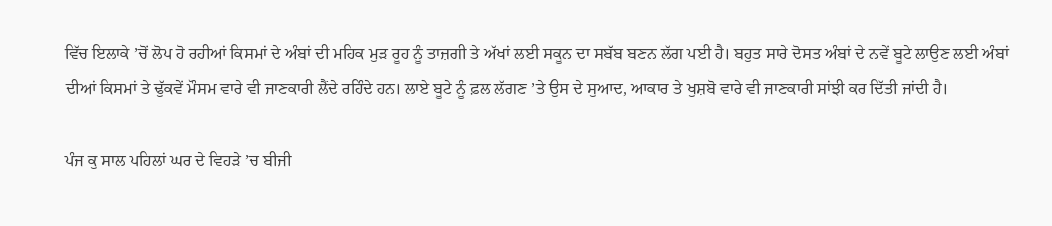ਵਿੱਚ ਇਲਾਕੇ ’ਚੋਂ ਲੋਪ ਹੋ ਰਹੀਆਂ ਕਿਸਮਾਂ ਦੇ ਅੰਬਾਂ ਦੀ ਮਹਿਕ ਮੁੜ ਰੂਹ ਨੂੰ ਤਾਜ਼ਗੀ ਤੇ ਅੱਖਾਂ ਲਈ ਸਕੂਨ ਦਾ ਸਬੱਬ ਬਣਨ ਲੱਗ ਪਈ ਹੈ। ਬਹੁਤ ਸਾਰੇ ਦੋਸਤ ਅੰਬਾਂ ਦੇ ਨਵੇਂ ਬੂਟੇ ਲਾਉਣ ਲਈ ਅੰਬਾਂ ਦੀਆਂ ਕਿਸਮਾਂ ਤੇ ਢੁੱਕਵੇਂ ਮੌਸਮ ਵਾਰੇ ਵੀ ਜਾਣਕਾਰੀ ਲੈਂਦੇ ਰਹਿੰਦੇ ਹਨ। ਲਾਏ ਬੂਟੇ ਨੂੰ ਫ਼ਲ ਲੱਗਣ ’ਤੇ ਉਸ ਦੇ ਸੁਆਦ, ਆਕਾਰ ਤੇ ਖੁਸ਼ਬੋ ਵਾਰੇ ਵੀ ਜਾਣਕਾਰੀ ਸਾਂਝੀ ਕਰ ਦਿੱਤੀ ਜਾਂਦੀ ਹੈ।

ਪੰਜ ਕੁ ਸਾਲ ਪਹਿਲਾਂ ਘਰ ਦੇ ਵਿਹੜੇ ’ਚ ਬੀਜੀ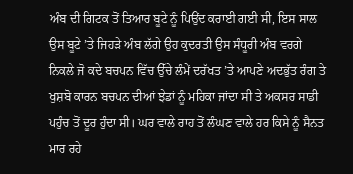ਅੰਬ ਦੀ ਗਿਟਕ ਤੋਂ ਤਿਆਰ ਬੂਟੇ ਨੂੰ ਪਿਉਂਦ ਕਰਾਈ ਗਈ ਸੀ, ਇਸ ਸਾਲ ਉਸ ਬੂਟੇ ’ਤੇ ਜਿਹੜੇ ਅੰਬ ਲੱਗੇ ਉਹ ਕੁਦਰਤੀ ਉਸ ਸੰਧੂਰੀ ਅੰਬ ਵਰਗੇ ਨਿਕਲੇ ਜੋ ਕਦੇ ਬਚਪਨ ਵਿੱਚ ਉੱਚੇ ਲੰਮੇਂ ਦਰੱਖਤ ’ਤੇ ਆਪਣੇ ਅਦਭੁੱਤ ਰੰਗ ਤੇ ਖੁਸ਼ਬੋ ਕਾਰਨ ਬਚਪਨ ਦੀਆਂ ਝੇਡਾਂ ਨੂੰ ਮਹਿਕਾ ਜਾਂਦਾ ਸੀ ਤੇ ਅਕਸਰ ਸਾਡੀ ਪਹੁੰਚ ਤੋਂ ਦੂਰ ਹੁੰਦਾ ਸੀ। ਘਰ ਵਾਲੇ ਰਾਹ ਤੋਂ ਲੰਘਣ ਵਾਲੇ ਹਰ ਕਿਸੇ ਨੂੰ ਸੈਨਤ ਮਾਰ ਰਹੇ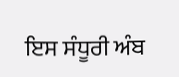ਇਸ ਸੰਧੂਰੀ ਅੰਬ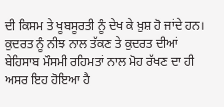ਦੀ ਕਿਸਮ ਤੇ ਖੂਬਸੂਰਤੀ ਨੂੰ ਦੇਖ ਕੇ ਖ਼ੁਸ਼ ਹੋ ਜਾਂਦੇ ਹਨ। ਕੁਦਰਤ ਨੂੰ ਨੀਝ ਨਾਲ ਤੱਕਣ ਤੇ ਕੁਦਰਤ ਦੀਆਂ ਬੇਹਿਸਾਬ ਮੌਸਮੀ ਰਹਿਮਤਾਂ ਨਾਲ ਮੋਹ ਰੱਖਣ ਦਾ ਹੀ ਅਸਰ ਇਹ ਹੋਇਆ ਹੈ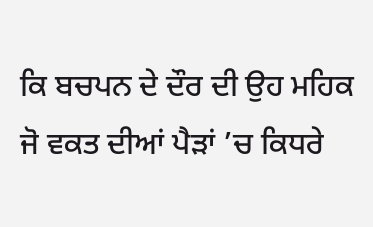ਕਿ ਬਚਪਨ ਦੇ ਦੌਰ ਦੀ ਉਹ ਮਹਿਕ ਜੋ ਵਕਤ ਦੀਆਂ ਪੈੜਾਂ ’ਚ ਕਿਧਰੇ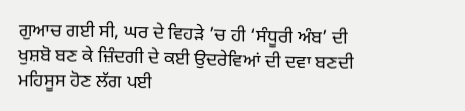ਗੁਆਚ ਗਈ ਸੀ, ਘਰ ਦੇ ਵਿਹੜੇ ’ਚ ਹੀ ‘ਸੰਧੂਰੀ ਅੰਬ’ ਦੀ ਖੁਸ਼ਬੋ ਬਣ ਕੇ ਜ਼ਿੰਦਗੀ ਦੇ ਕਈ ਉਦਰੇਵਿਆਂ ਦੀ ਦਵਾ ਬਣਦੀ ਮਹਿਸੂਸ ਹੋਣ ਲੱਗ ਪਈ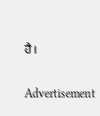ਹੈ।

Advertisement